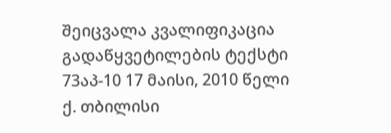შეიცვალა კვალიფიკაცია
გადაწყვეტილების ტექსტი
73აპ-10 17 მაისი, 2010 წელი
ქ. თბილისი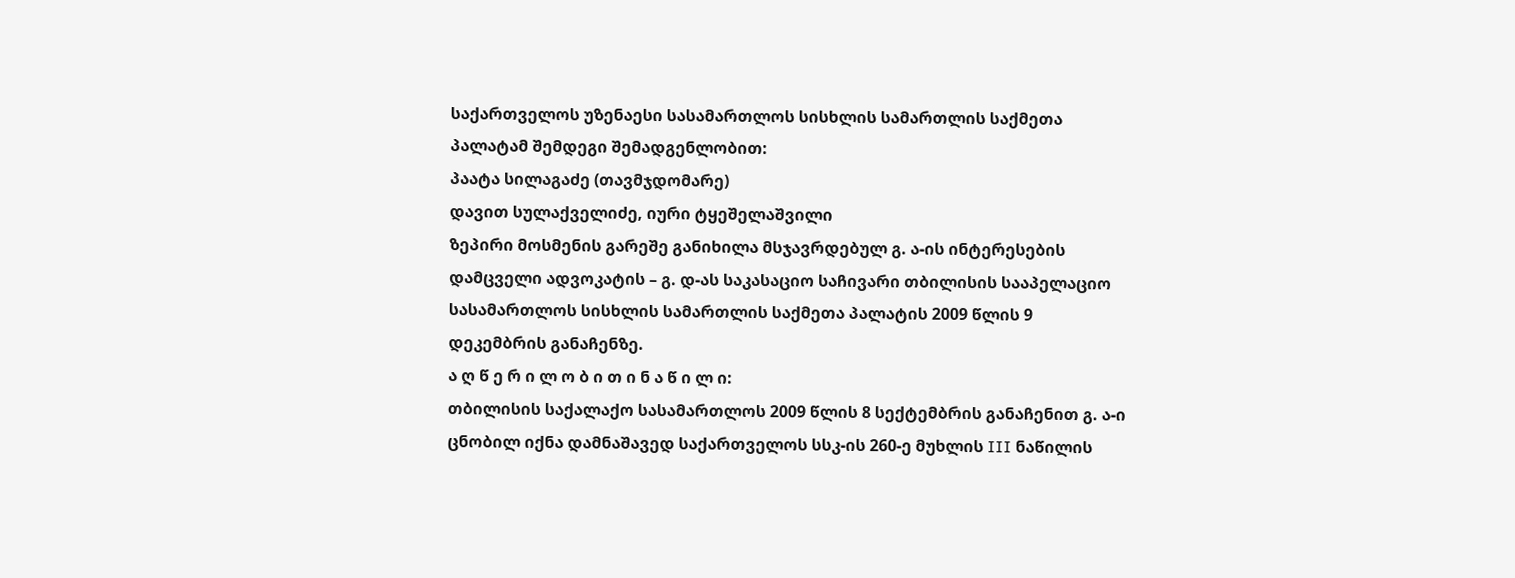საქართველოს უზენაესი სასამართლოს სისხლის სამართლის საქმეთა პალატამ შემდეგი შემადგენლობით:
პაატა სილაგაძე (თავმჯდომარე)
დავით სულაქველიძე, იური ტყეშელაშვილი
ზეპირი მოსმენის გარეშე განიხილა მსჯავრდებულ გ. ა-ის ინტერესების დამცველი ადვოკატის – გ. დ-ას საკასაციო საჩივარი თბილისის სააპელაციო სასამართლოს სისხლის სამართლის საქმეთა პალატის 2009 წლის 9 დეკემბრის განაჩენზე.
ა ღ წ ე რ ი ლ ო ბ ი თ ი ნ ა წ ი ლ ი:
თბილისის საქალაქო სასამართლოს 2009 წლის 8 სექტემბრის განაჩენით გ. ა-ი ცნობილ იქნა დამნაშავედ საქართველოს სსკ-ის 260-ე მუხლის III ნაწილის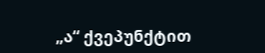„ა“ ქვეპუნქტით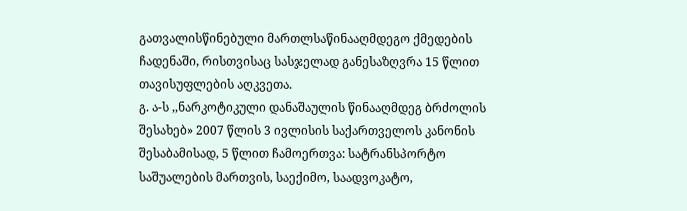გათვალისწინებული მართლსაწინააღმდეგო ქმედების ჩადენაში, რისთვისაც სასჯელად განესაზღვრა 15 წლით თავისუფლების აღკვეთა.
გ. ა-ს ,,ნარკოტიკული დანაშაულის წინააღმდეგ ბრძოლის შესახებ» 2007 წლის 3 ივლისის საქართველოს კანონის შესაბამისად, 5 წლით ჩამოერთვა: სატრანსპორტო საშუალების მართვის, საექიმო, საადვოკატო,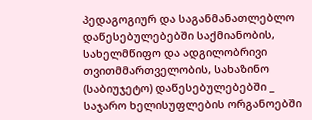პედაგოგიურ და საგანმანათლებლო დაწესებულებებში საქმიანობის, სახელმწიფო და ადგილობრივი თვითმმართველობის, სახაზინო (საბიუჯეტო) დაწესებულებებში _ საჯარო ხელისუფლების ორგანოებში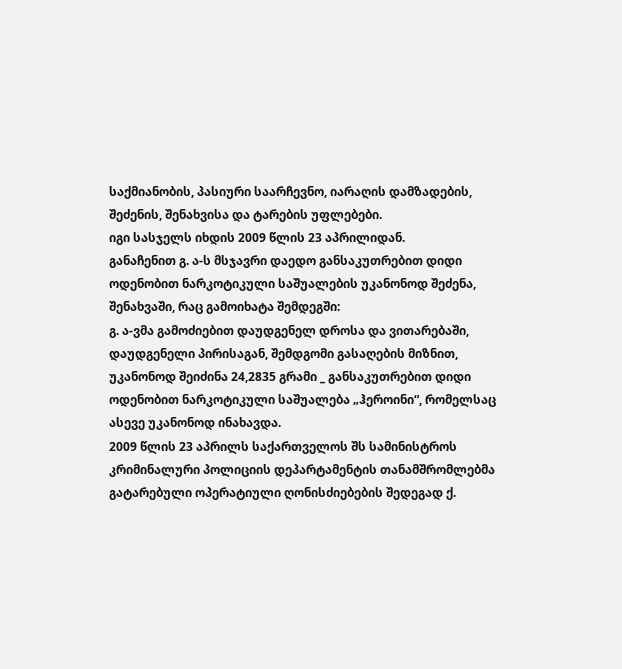საქმიანობის, პასიური საარჩევნო, იარაღის დამზადების, შეძენის, შენახვისა და ტარების უფლებები.
იგი სასჯელს იხდის 2009 წლის 23 აპრილიდან.
განაჩენით გ. ა-ს მსჯავრი დაედო განსაკუთრებით დიდი ოდენობით ნარკოტიკული საშუალების უკანონოდ შეძენა, შენახვაში, რაც გამოიხატა შემდეგში:
გ. ა-ვმა გამოძიებით დაუდგენელ დროსა და ვითარებაში, დაუდგენელი პირისაგან, შემდგომი გასაღების მიზნით, უკანონოდ შეიძინა 24,2835 გრამი _ განსაკუთრებით დიდი ოდენობით ნარკოტიკული საშუალება „ჰეროინი“, რომელსაც ასევე უკანონოდ ინახავდა.
2009 წლის 23 აპრილს საქართველოს შს სამინისტროს კრიმინალური პოლიციის დეპარტამენტის თანამშრომლებმა გატარებული ოპერატიული ღონისძიებების შედეგად ქ.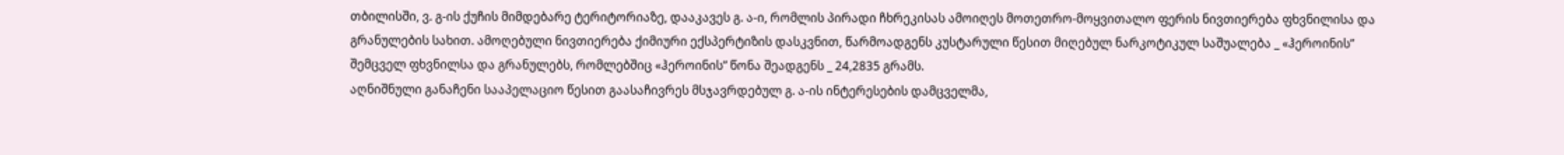თბილისში, ვ. გ-ის ქუჩის მიმდებარე ტერიტორიაზე, დააკავეს გ. ა-ი, რომლის პირადი ჩხრეკისას ამოიღეს მოთეთრო-მოყვითალო ფერის ნივთიერება ფხვნილისა და გრანულების სახით. ამოღებული ნივთიერება ქიმიური ექსპერტიზის დასკვნით, წარმოადგენს კუსტარული წესით მიღებულ ნარკოტიკულ საშუალება _ «ჰეროინის” შემცველ ფხვნილსა და გრანულებს, რომლებშიც «ჰეროინის” წონა შეადგენს _ 24,2835 გრამს.
აღნიშნული განაჩენი სააპელაციო წესით გაასაჩივრეს მსჯავრდებულ გ. ა-ის ინტერესების დამცველმა,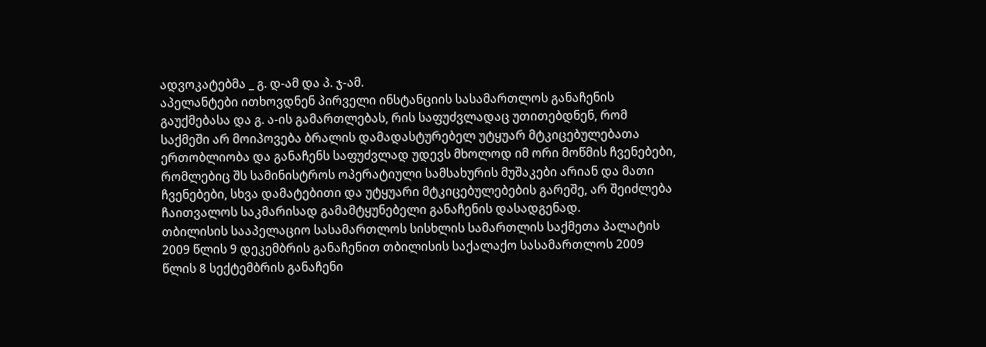ადვოკატებმა _ გ. დ-ამ და პ. ჯ-ამ.
აპელანტები ითხოვდნენ პირველი ინსტანციის სასამართლოს განაჩენის გაუქმებასა და გ. ა-ის გამართლებას, რის საფუძვლადაც უთითებდნენ, რომ საქმეში არ მოიპოვება ბრალის დამადასტურებელ უტყუარ მტკიცებულებათა ერთობლიობა და განაჩენს საფუძვლად უდევს მხოლოდ იმ ორი მოწმის ჩვენებები, რომლებიც შს სამინისტროს ოპერატიული სამსახურის მუშაკები არიან და მათი ჩვენებები, სხვა დამატებითი და უტყუარი მტკიცებულებების გარეშე, არ შეიძლება ჩაითვალოს საკმარისად გამამტყუნებელი განაჩენის დასადგენად.
თბილისის სააპელაციო სასამართლოს სისხლის სამართლის საქმეთა პალატის 2009 წლის 9 დეკემბრის განაჩენით თბილისის საქალაქო სასამართლოს 2009 წლის 8 სექტემბრის განაჩენი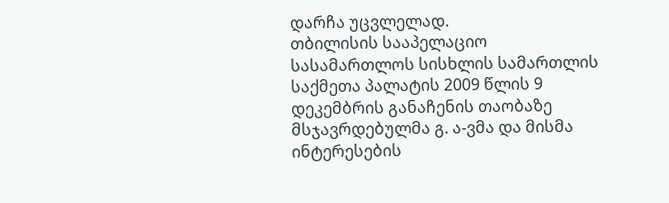დარჩა უცვლელად.
თბილისის სააპელაციო სასამართლოს სისხლის სამართლის საქმეთა პალატის 2009 წლის 9 დეკემბრის განაჩენის თაობაზე მსჯავრდებულმა გ. ა-ვმა და მისმა ინტერესების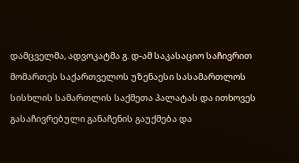დამცველმა, ადვოკატმა გ. დ-ამ საკასაციო საჩივრით მომართეს საქართველოს უზენაესი სასამართლოს სისხლის სამართლის საქმეთა პალატას და ითხოვეს გასაჩივრებული განაჩენის გაუქმება და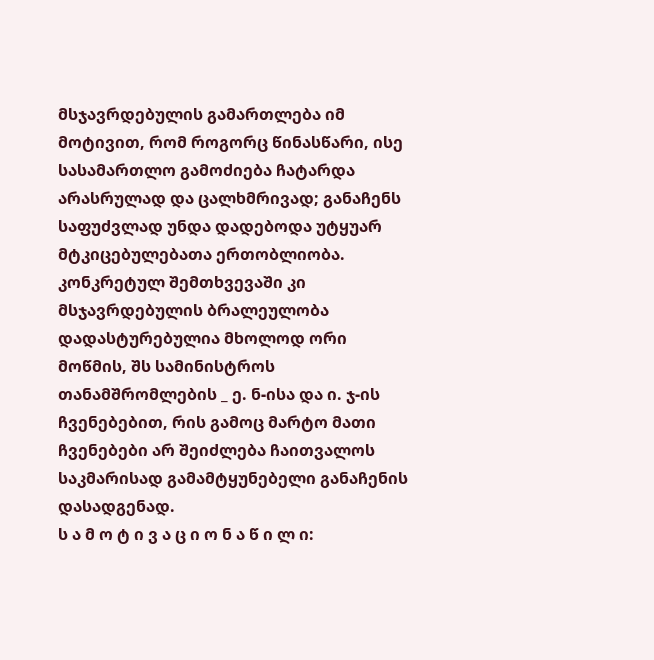მსჯავრდებულის გამართლება იმ მოტივით, რომ როგორც წინასწარი, ისე სასამართლო გამოძიება ჩატარდა არასრულად და ცალხმრივად; განაჩენს საფუძვლად უნდა დადებოდა უტყუარ მტკიცებულებათა ერთობლიობა. კონკრეტულ შემთხვევაში კი მსჯავრდებულის ბრალეულობა დადასტურებულია მხოლოდ ორი მოწმის, შს სამინისტროს თანამშრომლების _ ე. ნ-ისა და ი. ჯ-ის ჩვენებებით, რის გამოც მარტო მათი ჩვენებები არ შეიძლება ჩაითვალოს საკმარისად გამამტყუნებელი განაჩენის დასადგენად.
ს ა მ ო ტ ი ვ ა ც ი ო ნ ა წ ი ლ ი: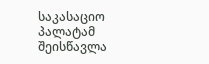საკასაციო პალატამ შეისწავლა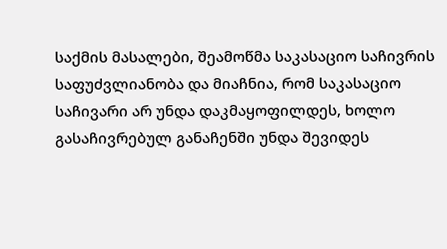საქმის მასალები, შეამოწმა საკასაციო საჩივრის საფუძვლიანობა და მიაჩნია, რომ საკასაციო საჩივარი არ უნდა დაკმაყოფილდეს, ხოლო გასაჩივრებულ განაჩენში უნდა შევიდეს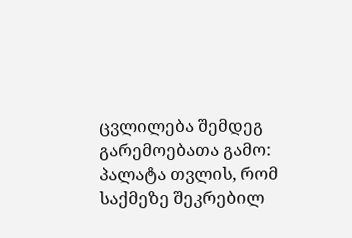ცვლილება შემდეგ გარემოებათა გამო:
პალატა თვლის, რომ საქმეზე შეკრებილ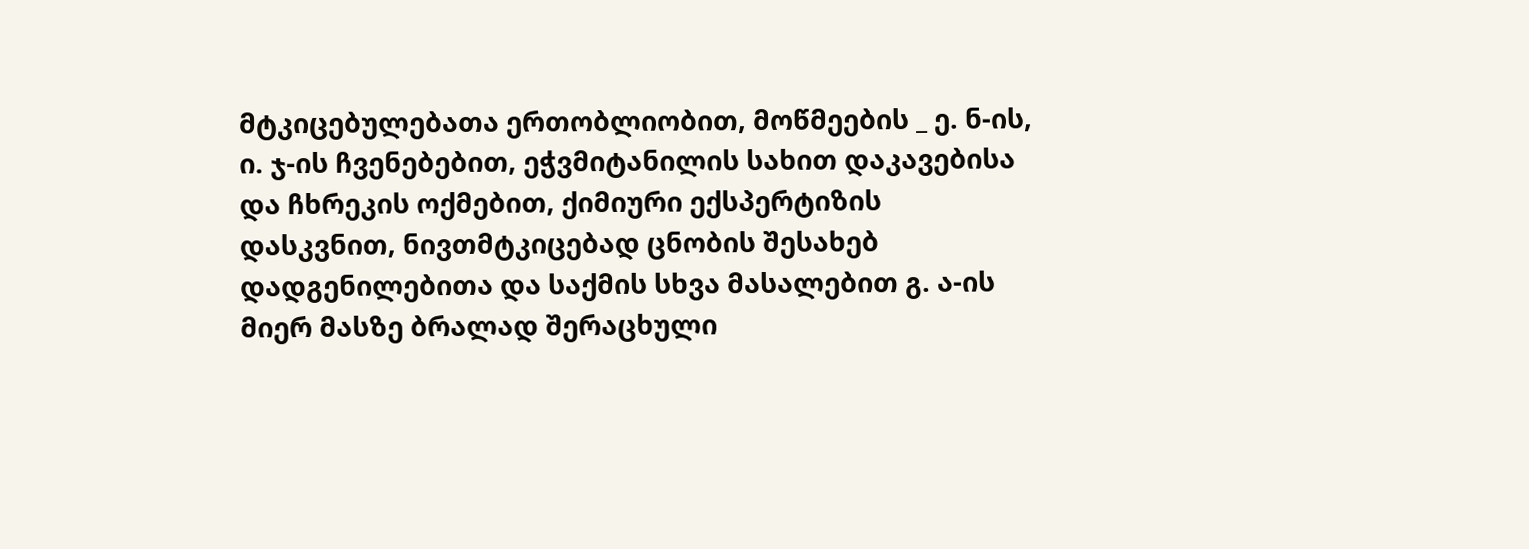მტკიცებულებათა ერთობლიობით, მოწმეების _ ე. ნ-ის, ი. ჯ-ის ჩვენებებით, ეჭვმიტანილის სახით დაკავებისა და ჩხრეკის ოქმებით, ქიმიური ექსპერტიზის დასკვნით, ნივთმტკიცებად ცნობის შესახებ დადგენილებითა და საქმის სხვა მასალებით გ. ა-ის მიერ მასზე ბრალად შერაცხული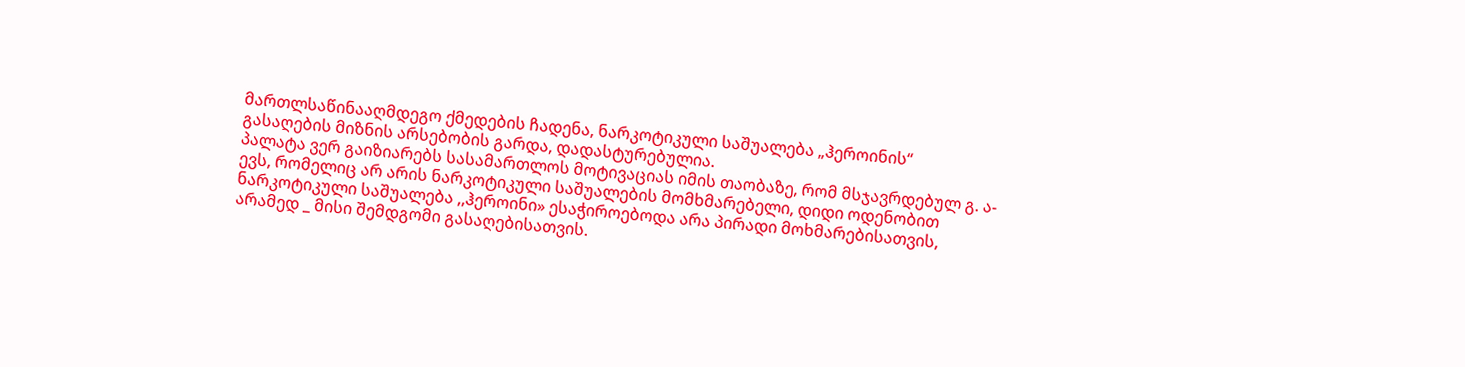მართლსაწინააღმდეგო ქმედების ჩადენა, ნარკოტიკული საშუალება „ჰეროინის“ გასაღების მიზნის არსებობის გარდა, დადასტურებულია.
პალატა ვერ გაიზიარებს სასამართლოს მოტივაციას იმის თაობაზე, რომ მსჯავრდებულ გ. ა-ევს, რომელიც არ არის ნარკოტიკული საშუალების მომხმარებელი, დიდი ოდენობით ნარკოტიკული საშუალება ,,ჰეროინი» ესაჭიროებოდა არა პირადი მოხმარებისათვის, არამედ _ მისი შემდგომი გასაღებისათვის.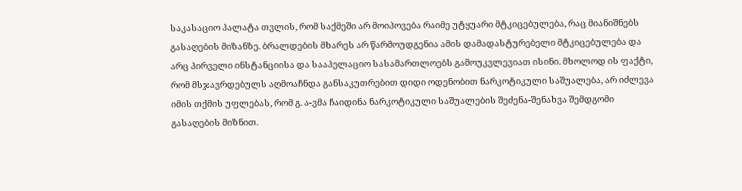საკასაციო პალატა თვლის, რომ საქმეში არ მოიპოვება რაიმე უტყუარი მტკიცებულება, რაც მიანიშნებს გასაღების მიზანზე. ბრალდების მხარეს არ წარმოუდგენია ამის დამადასტურებელი მტკიცებულება და არც პირველი ინსტანციისა და სააპელაციო სასამართლოებს გამოუკვლევიათ ისინი. მხოლოდ ის ფაქტი, რომ მსჯავრდებულს აღმოაჩნდა განსაკუთრებით დიდი ოდენობით ნარკოტიკული საშუალება, არ იძლევა იმის თქმის უფლებას, რომ გ. ა-ვმა ჩაიდინა ნარკოტიკული საშუალების შეძენა-შენახვა შემდგომი გასაღების მიზნით.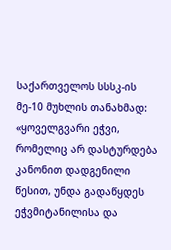საქართველოს სსსკ-ის მე-10 მუხლის თანახმად: «ყოველგვარი ეჭვი, რომელიც არ დასტურდება კანონით დადგენილი წესით, უნდა გადაწყდეს ეჭვმიტანილისა და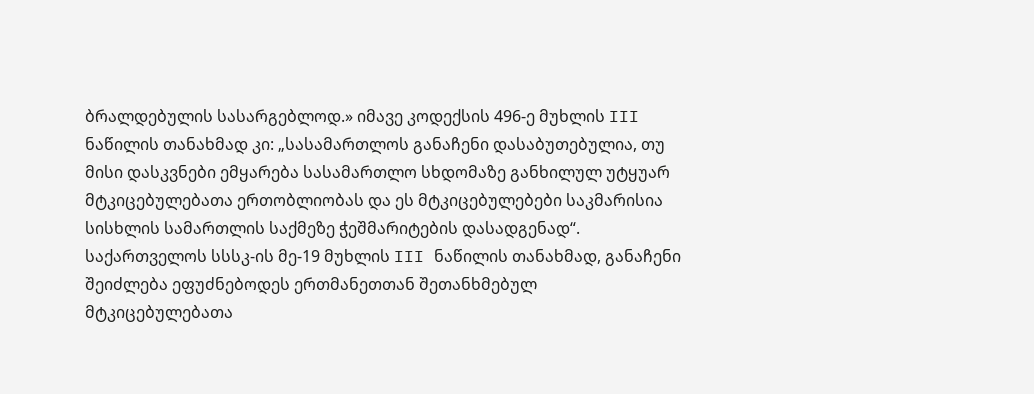ბრალდებულის სასარგებლოდ.» იმავე კოდექსის 496-ე მუხლის III ნაწილის თანახმად კი: „სასამართლოს განაჩენი დასაბუთებულია, თუ მისი დასკვნები ემყარება სასამართლო სხდომაზე განხილულ უტყუარ მტკიცებულებათა ერთობლიობას და ეს მტკიცებულებები საკმარისია სისხლის სამართლის საქმეზე ჭეშმარიტების დასადგენად“.
საქართველოს სსსკ-ის მე-19 მუხლის III ნაწილის თანახმად, განაჩენი შეიძლება ეფუძნებოდეს ერთმანეთთან შეთანხმებულ მტკიცებულებათა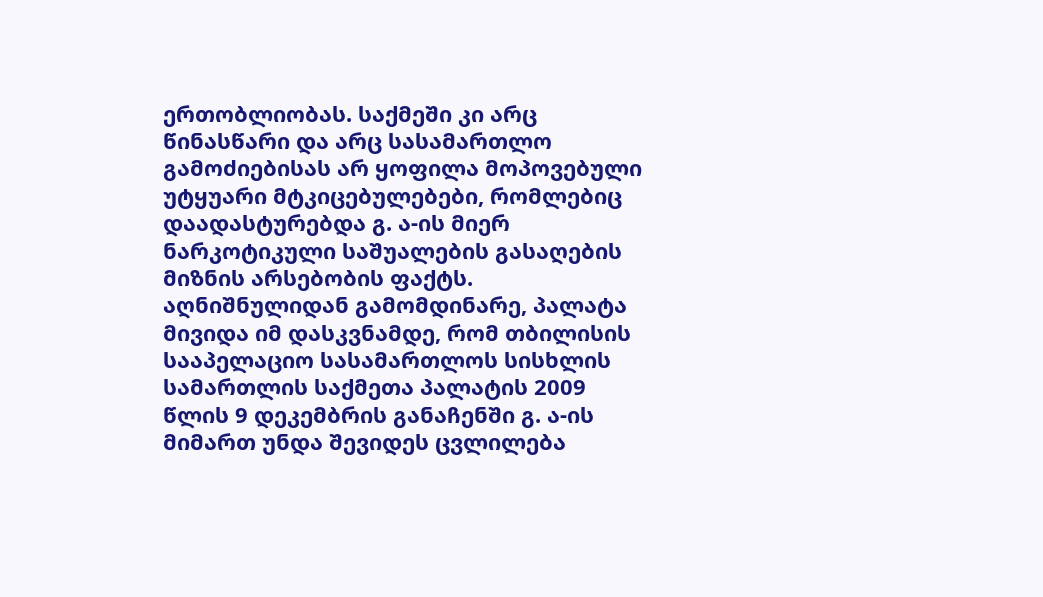ერთობლიობას. საქმეში კი არც წინასწარი და არც სასამართლო გამოძიებისას არ ყოფილა მოპოვებული უტყუარი მტკიცებულებები, რომლებიც დაადასტურებდა გ. ა-ის მიერ ნარკოტიკული საშუალების გასაღების მიზნის არსებობის ფაქტს.
აღნიშნულიდან გამომდინარე, პალატა მივიდა იმ დასკვნამდე, რომ თბილისის სააპელაციო სასამართლოს სისხლის სამართლის საქმეთა პალატის 2009 წლის 9 დეკემბრის განაჩენში გ. ა-ის მიმართ უნდა შევიდეს ცვლილება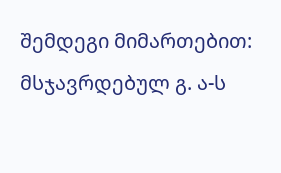შემდეგი მიმართებით:
მსჯავრდებულ გ. ა-ს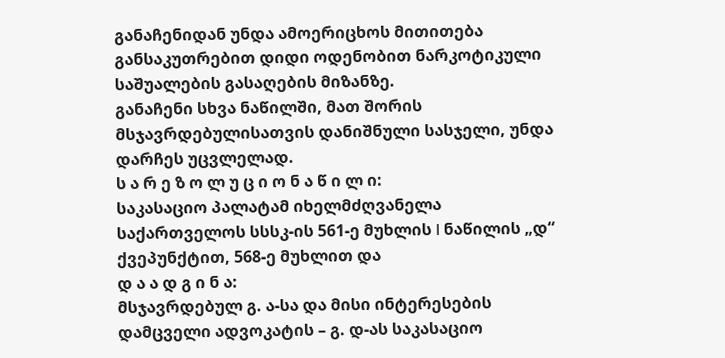განაჩენიდან უნდა ამოერიცხოს მითითება განსაკუთრებით დიდი ოდენობით ნარკოტიკული საშუალების გასაღების მიზანზე.
განაჩენი სხვა ნაწილში, მათ შორის მსჯავრდებულისათვის დანიშნული სასჯელი, უნდა დარჩეს უცვლელად.
ს ა რ ე ზ ო ლ უ ც ი ო ნ ა წ ი ლ ი:
საკასაციო პალატამ იხელმძღვანელა საქართველოს სსსკ-ის 561-ე მუხლის I ნაწილის „დ“ ქვეპუნქტით, 568-ე მუხლით და
დ ა ა დ გ ი ნ ა:
მსჯავრდებულ გ. ა-სა და მისი ინტერესების დამცველი ადვოკატის – გ. დ-ას საკასაციო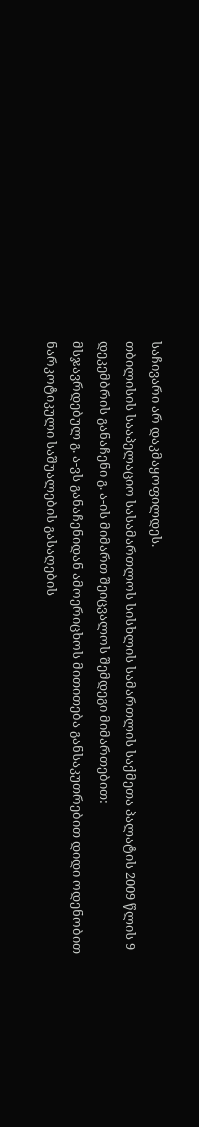საჩივარი არ დაკმაყოფილდეს.
თბილისის სააპელაციო სასამართლოს სისხლის სამართლის საქმეთა პალატის 2009 წლის 9 დეკემბრის განაჩენი გ. ა-ის მიმართ შეიცვალოს შემდეგი მიმართებით:
მსჯავრდებულ გ. ა-ვს განაჩენიდან ამოერიცხოს მითითება განსაკუთრებით დიდი ოდენობით ნარკოტიკული საშუალების გასაღების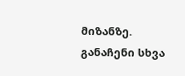მიზანზე.
განაჩენი სხვა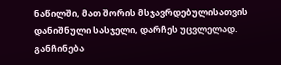ნაწილში, მათ შორის მსჯავრდებულისათვის დანიშნული სასჯელი, დარჩეს უცვლელად.
განჩინება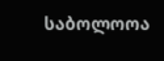საბოლოოა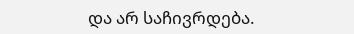და არ საჩივრდება.